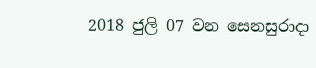2018 ජුලි 07 වන සෙනසුරාදා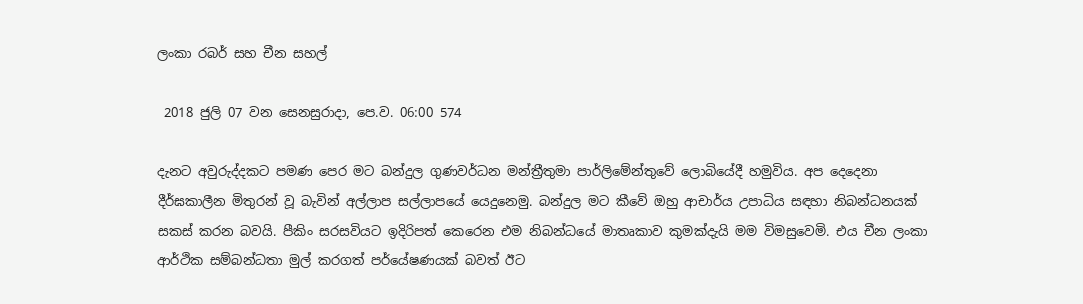ලංකා රබර් සහ චීන සහල්

 2018 ජුලි 07 වන සෙනසුරාදා, පෙ.ව. 06:00 574

දැනට අවුරුද්දකට පමණ පෙර මට බන්දුල ගුණවර්ධන මන්ත්‍රීතුමා පාර්ලිමේන්තුවේ ලොබියේදී හමුවිය. අප දෙදෙනා දීර්ඝකාලීන මිතුරන් වූ බැවින් අල්ලාප සල්ලාපයේ යෙදුනෙමු. බන්දුල මට කීවේ ඔහු ආචාර්ය උපාධිය සඳහා නිබන්ධනයක් සකස් කරන බවයි. පීකිං සරසවියට ඉදිරිපත් කෙරෙන එම නිබන්ධයේ මාතෘකාව කුමක්දැයි මම විමසුවෙමි. එය චීන ලංකා ආර්ථික සම්බන්ධතා මුල් කරගත් පර්යේෂණයක් බවත් ඊට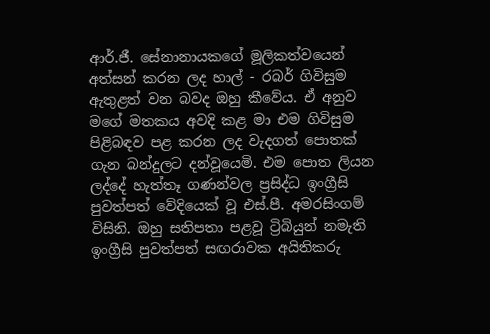ආර්.ජී. සේනානායකගේ මූලිකත්වයෙන් අත්සන් කරන ලද හාල් - රබර් ගිවිසුම ඇතුළත් වන බවද ඔහු කීවේය. ඒ අනුව මගේ මතකය අවදි කළ මා එම ගිවිසුම පිළිබඳව පළ කරන ලද වැදගත් පොතක් ගැන බන්දුලට දන්වූයෙමි. එම පොත ලියන ලද්දේ හැත්තෑ ගණන්වල ප්‍රසිද්ධ ඉංග්‍රීසි පුවත්පත් වේදියෙක් වූ එස්.පී. අමරසිංගම් විසිනි. ඔහු සතිපතා පළවූ ට්‍රිබියුන් නමැති ඉංග්‍රීසි පුවත්පත් සඟරාවක අයිතිකරු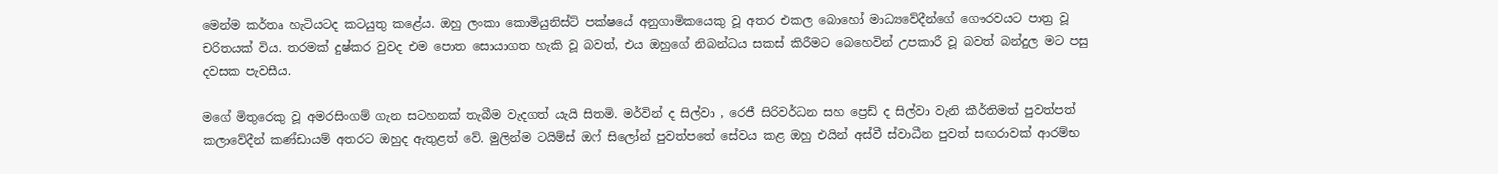මෙන්ම කර්තෘ හැටියටද කටයුතු කළේය. ඔහු ලංකා කොමියුනිස්ට් පක්ෂයේ අනුගාමිකයෙකු වූ අතර එකල බොහෝ මාධ්‍යවේදීන්ගේ ගෞරවයට පාත්‍ර වූ චරිතයක් විය. තරමක් දුෂ්කර වුවද එම පොත සොයාගත හැකි වූ බවත්, එය ඔහුගේ නිබන්ධය සකස් කිරීමට බෙහෙවින් උපකාරී වූ බවත් බන්දුල මට පසු දවසක පැවසීය.

මගේ මිතුරෙකු වූ අමරසිංගම් ගැන සටහනක් තැබීම වැදගත් යැයි සිතමි. මර්වින් ද සිල්වා , රෙජී සිරිවර්ධන සහ ප්‍රෙඩ් ද සිල්වා වැනි කීර්තිමත් පුවත්පත් කලාවේදීන් කණ්ඩායම් අතරට ඔහුද ඇතුළත් වේ. මුලින්ම ටයිම්ස් ඔෆ් සිලෝන් පුවත්පතේ සේවය කළ ඔහු එයින් අස්වී ස්වාධීන පුවත් සඟරාවක් ආරම්භ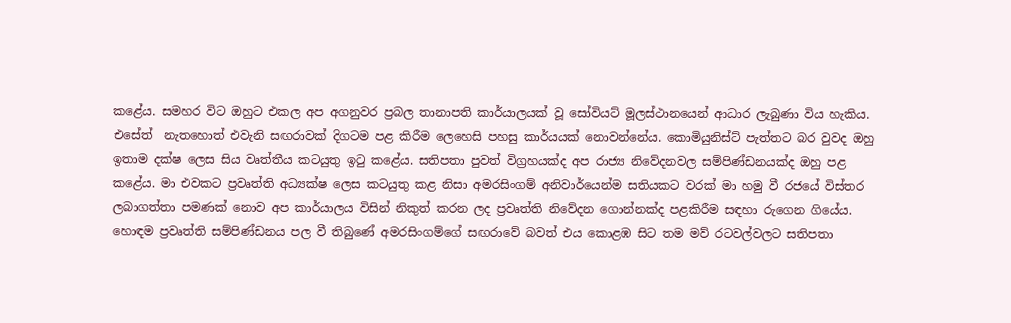කළේය. සමහර විට ඔහුට එකල අප අගනුවර ප්‍රබල තානාපති කාර්යාලයක් වූ සෝවියට් මූලස්ථානයෙන් ආධාර ලැබුණා විය හැකිය. එසේත්  නැතහොත් එවැනි සඟරාවක් දිගටම පළ කිරීම ලෙහෙසි පහසු කාර්යයක් නොවන්නේය. කොමියුනිස්ට් පැත්තට බර වුවද ඔහු ඉතාම දක්ෂ ලෙස සිය වෘත්තීය කටයුතු ඉටු කළේය. සතිපතා පුවත් විග්‍රහයක්ද අප රාජ්‍ය නිවේදනවල සම්පිණ්ඩනයක්ද ඔහු පළ කළේය. මා එවකට ප්‍රවෘත්ති අධ්‍යක්ෂ ලෙස කටයුතු කළ නිසා අමරසිංගම් අනිවාර්යෙන්ම සතියකට වරක් මා හමු වී රජයේ විස්තර ලබාගත්තා පමණක් නොව අප කාර්යාලය විසින් නිකුත් කරන ලද ප්‍රවෘත්ති නිවේදන ගොන්නක්ද පළකිරීම සඳහා රුගෙන ගියේය. හොඳම ප්‍රවෘත්ති සම්පිණ්ඩනය පල වී තිබුණේ අමරසිංගම්ගේ සඟරාවේ බවත් එය කොළඹ සිට තම මව් රටවල්වලට සතිපතා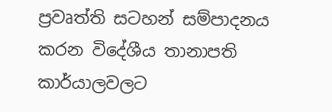ප්‍රවෘත්ති සටහන් සම්පාදනය කරන විදේශීය තානාපති කාර්යාලවලට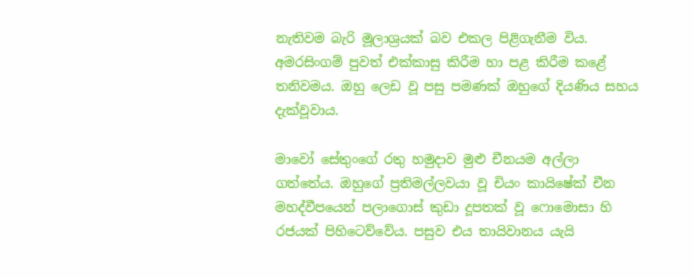නැතිවම බැරි මූලාශ්‍රයක් බව එකල පිළිගැනීම විය. අමරසිංගම් පුවත් එක්කාසු කිරීම හා පළ කිරීම කළේ තනිවමය. ඔහු ලෙඩ වූ පසු පමණක් ඔහුගේ දියණිය සහය දැක්වූවාය.

මාවෝ සේතුංගේ රතු හමුදාව මුළු චීනයම අල්ලා ගත්තේය. ඔහුගේ ප්‍රතිමල්ලවයා වූ චියං කායිෂේක් චීන මහද්වීපයෙන් පලාගොස් කුඩා දූපතක් වූ ෆොමොසා හි රජයක් පිහිටෙව්වේය. පසුව එය තායිවානය යැයි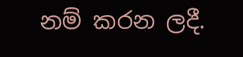නම් කරන ලදී.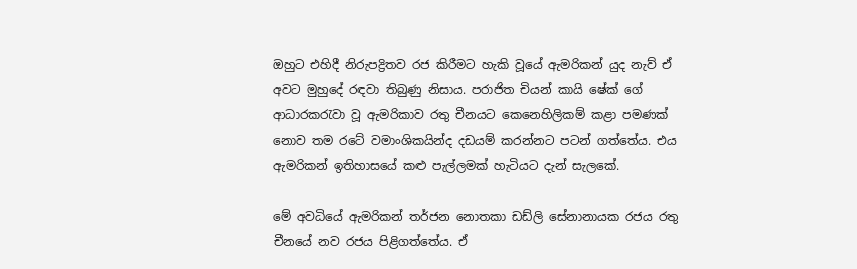ඔහුට එහිදී නිරුපද්‍රිතව රජ කිරීමට හැකි වූයේ ඇමරිකන් යුද නැව් ඒ අවට මුහුදේ රඳවා තිබුණු නිසාය. පරාජිත චියන් කායි ෂේක් ගේ ආධාරකරැවා වූ ඇමරිකාව රතු චීනයට කෙනෙහිලිකම් කළා පමණක් නොව තම රටේ වමාංශිකයින්ද දඩයම් කරන්නට පටන් ගත්තේය. එය ඇමරිකන් ඉතිහාසයේ කළු පැල්ලමක් හැටියට දැන් සැලකේ.

මේ අවධියේ ඇමරිකන් තර්ජන නොතකා ඩඩ්ලි සේනානායක රජය රතු චීනයේ නව රජය පිළිගත්තේය. ඒ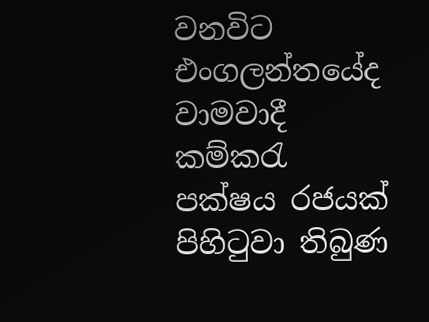වනවිට එංගලන්තයේද වාමවාදී කම්කරැ පක්ෂය රජයක් පිහිටුවා තිබුණ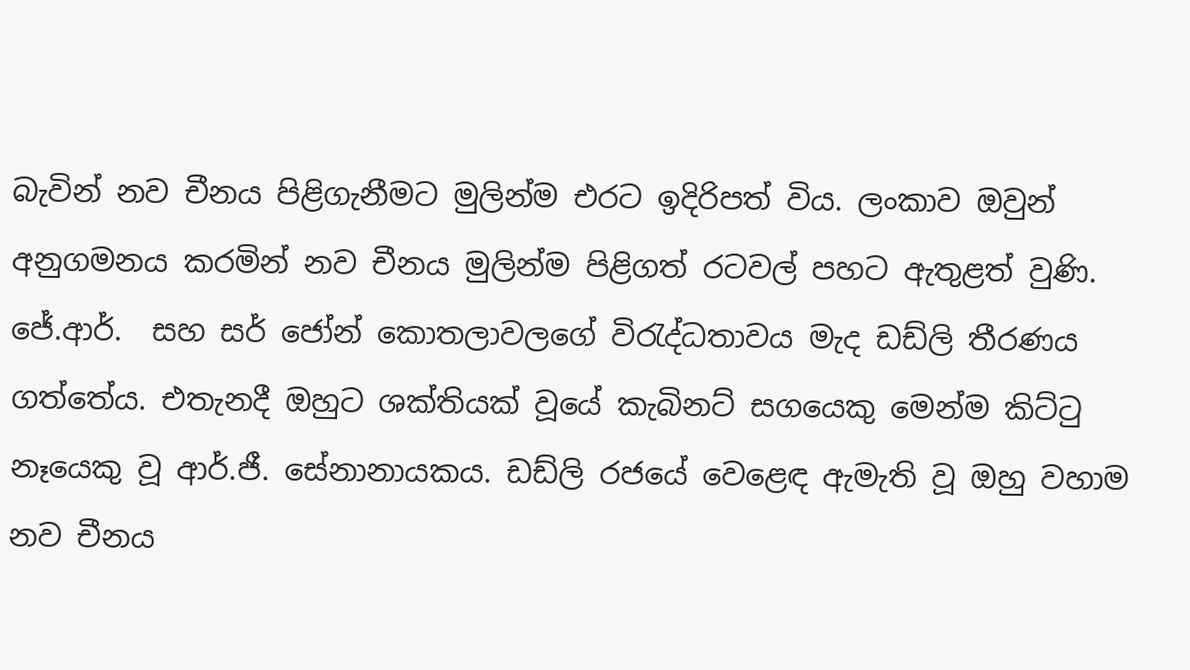බැවින් නව චීනය පිළිගැනීමට මුලින්ම එරට ඉදිරිපත් විය. ලංකාව ඔවුන් අනුගමනය කරමින් නව චීනය මුලින්ම පිළිගත් රටවල් පහට ඇතුළත් වුණි. ජේ.ආර්.  සහ සර් ජෝන් කොතලාවලගේ විරැද්ධතාවය මැද ඩඩ්ලි තීරණය ගත්තේය. එතැනදී ඔහුට ශක්තියක් වූයේ කැබිනට් සගයෙකු මෙන්ම කිට්ටු නෑයෙකු වූ ආර්.ජී. සේනානායකය. ඩඩ්ලි රජයේ වෙළෙඳ ඇමැති වූ ඔහු වහාම නව චීනය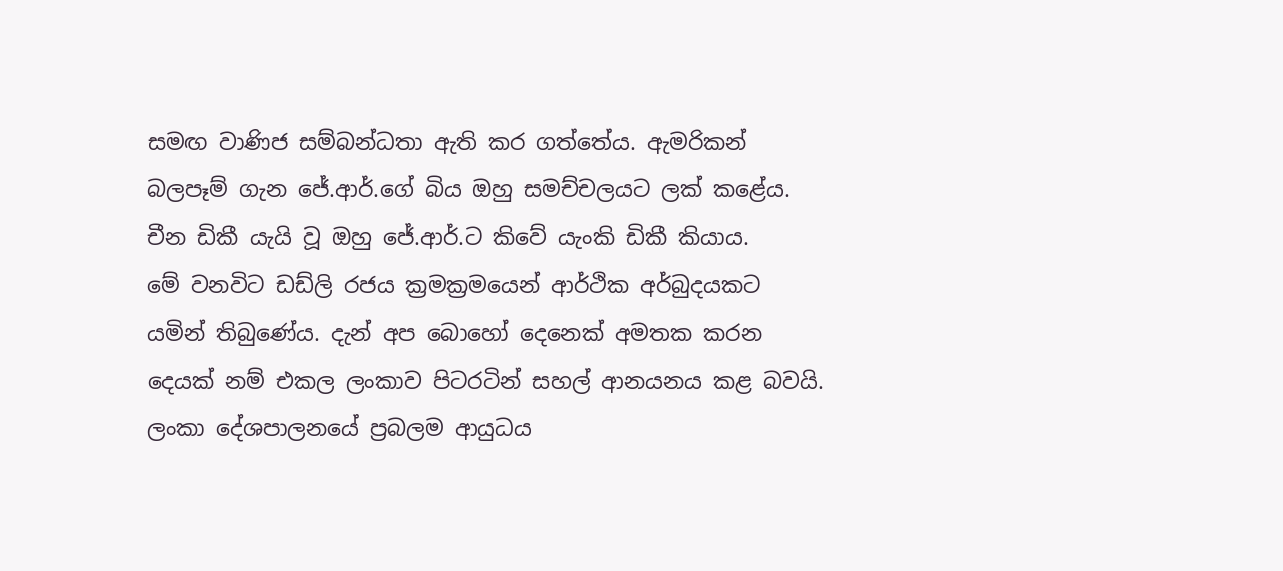සමඟ වාණිජ සම්බන්ධතා ඇති කර ගත්තේය. ඇමරිකන් බලපෑම් ගැන ජේ.ආර්.ගේ බිය ඔහු සමච්චලයට ලක් කළේය. චීන ඩිකී යැයි වූ ඔහු ජේ.ආර්.ට කිවේ යැංකි ඩිකී කියාය.
මේ වනවිට ඩඩ්ලි රජය ක්‍රමක්‍රමයෙන් ආර්ථික අර්බුදයකට යමින් තිබුණේය. දැන් අප බොහෝ දෙනෙක් අමතක කරන දෙයක් නම් එකල ලංකාව පිටරටින් සහල් ආනයනය කළ බවයි. ලංකා දේශපාලනයේ ප්‍රබලම ආයුධය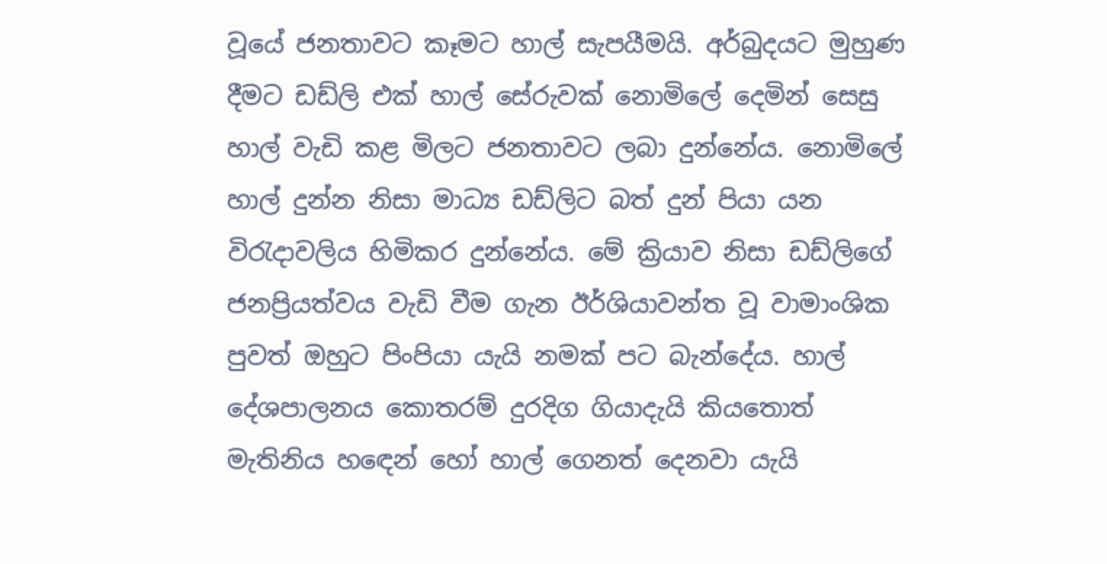වූයේ ජනතාවට කෑමට හාල් සැපයීමයි. අර්බුදයට මුහුණ දීමට ඩඩ්ලි එක් හාල් සේරුවක් නොමිලේ දෙමින් සෙසු හාල් වැඩි කළ මිලට ජනතාවට ලබා දුන්නේය. නොමිලේ හාල් දුන්න නිසා මාධ්‍ය ඩඩ්ලිට බත් දුන් පියා යන විරැදාවලිය හිමිකර දුන්නේය. මේ ක්‍රියාව නිසා ඩඩ්ලිගේ ජනප්‍රියත්වය වැඩි වීම ගැන ඊර්ශියාවන්ත වූ වාමාංශික පුවත් ඔහුට පිංපියා යැයි නමක් පට බැන්දේය. හාල් දේශපාලනය කොතරම් දුරදිග ගියාදැයි කියතොත් මැතිනිය හඳෙන් හෝ හාල් ගෙනත් දෙනවා යැයි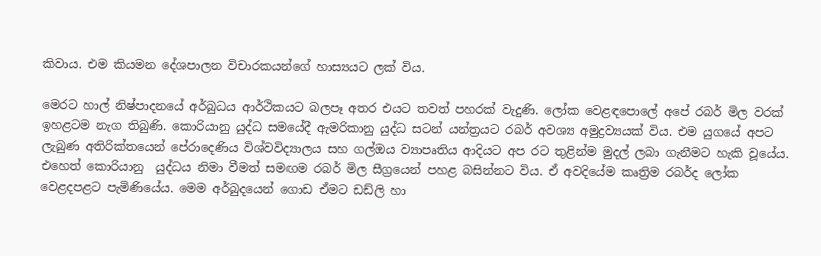කිවාය. එම කියමන දේශපාලන විචාරකයන්ගේ හාස්‍යයට ලක් විය.

මෙරට හාල් නිෂ්පාදනයේ අර්බුධය ආර්ථිකයට බලපෑ අතර එයට තවත් පහරක් වැදුණි. ලෝක වෙළඳපොලේ අපේ රබර් මිල වරක් ඉහළටම නැග තිබුණි. කොරියානු යුද්ධ සමයේදී ඇමරිකානු යුද්ධ සටන් යන්ත්‍රයට රබර් අවශ්‍ය අමුද්‍රව්‍යයක් විය. එම යුගයේ අපට ලැබුණ අතිරික්තයෙන් පේරාදෙණිය විශ්වවිද්‍යාලය සහ ගල්ඔය ව්‍යාපෘතිය ආදියට අප රට තුළින්ම මුදල් ලබා ගැනීමට හැකි වූයේය. එහෙත් කොරියානු  යුද්ධය නිමා වීමත් සමඟම රබර් මිල සීග්‍රයෙන් පහළ බසින්නට විය. ඒ අවදියේම කෘත්‍රිම රබර්ද ලෝක වෙළදපළට පැමිණියේය. මෙම අර්බුදයෙන් ගොඩ ඒමට ඩඩ්ලි හා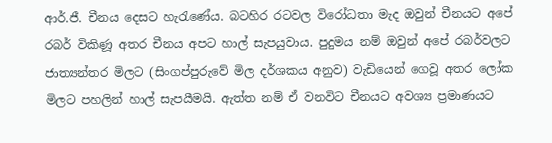ආර්.ජී. චීනය දෙසට හැරැණේය. බටහිර රටවල විරෝධතා මැද ඔවුන් චීනයට අපේ රබර් විකිණූ අතර චීනය අපට හාල් සැපයුවාය. පුදුමය නම් ඔවුන් අපේ රබර්වලට ජාත්‍යන්තර මිලට (සිංගප්පුරුවේ මිල දර්ශකය අනුව) වැඩියෙන් ගෙවූ අතර ලෝක මිලට පහලින් හාල් සැපයීමයි. ඇත්ත නම් ඒ වනවිට චීනයට අවශ්‍ය ප්‍රමාණයට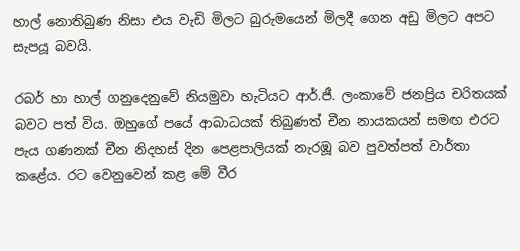හාල් නොතිබුණ නිසා එය වැඩි මිලට බුරුමයෙන් මිලදී ගෙන අඩු මිලට අපට සැපයූ බවයි.

රබර් හා හාල් ගනුදෙනුවේ නියමුවා හැටියට ආර්.ජී. ලංකාවේ ජනප්‍රිය චරිතයක් බවට පත් විය. ඔහුගේ පයේ ආබාධයක් තිබුණත් චීන නායකයන් සමඟ එරට පැය ගණනක් චීන නිදහස් දින පෙළපාලියක් නැරඹූ බව පුවත්පත් වාර්තා කළේය. රට වෙනුවෙන් කළ මේ වීර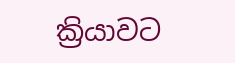ක්‍රියාවට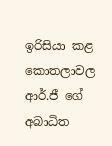ඉරිසියා කළ කොතලාවල ආර්.ජී ගේ අබාධිත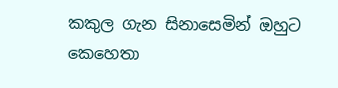කකුල ගැන සිනාසෙමින් ඔහුට කෙහෙතා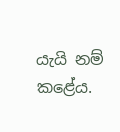යැයි නම් කළේය.